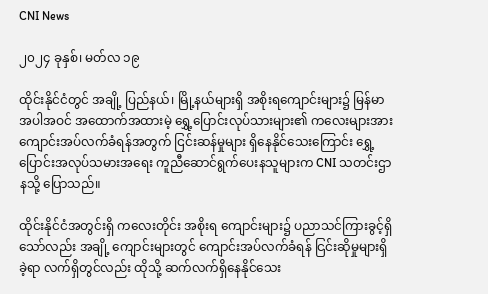CNI News

၂၀၂၄ ခုနှစ်၊ မတ်လ ၁၉

ထိုင်းနိုင်ငံတွင် အချို့ ပြည်နယ်၊ မြို့နယ်များရှိ အစိုးရကျောင်းများ၌ မြန်မာအပါအဝင် အထောက်အထားမဲ့ ရွှေ့ပြောင်းလုပ်သားများ၏ ကလေးများအား ကျောင်းအပ်လက်ခံရန်အတွက် ငြင်းဆန်မှုများ ရှိနေနိုင်သေးကြောင်း ရွှေ့ပြောင်းအလုပ်သမားအရေး ကူညီဆောင်ရွက်ပေးနသူများက CNI သတင်းဌာနသို့ ပြောသည်။

ထိုင်းနိုင်ငံအတွင်းရှိ ကလေးတိုင်း အစိုးရ ကျောင်းများ၌ ပညာသင်ကြားခွင့်ရှိသော်လည်း အချို့ ကျောင်းများတွင် ကျောင်းအပ်လက်ခံရန် ငြင်းဆိုမှုများရှိခဲ့ရာ လက်ရှိတွင်လည်း ထိုသို့ ဆက်လက်ရှိနေနိုင်သေး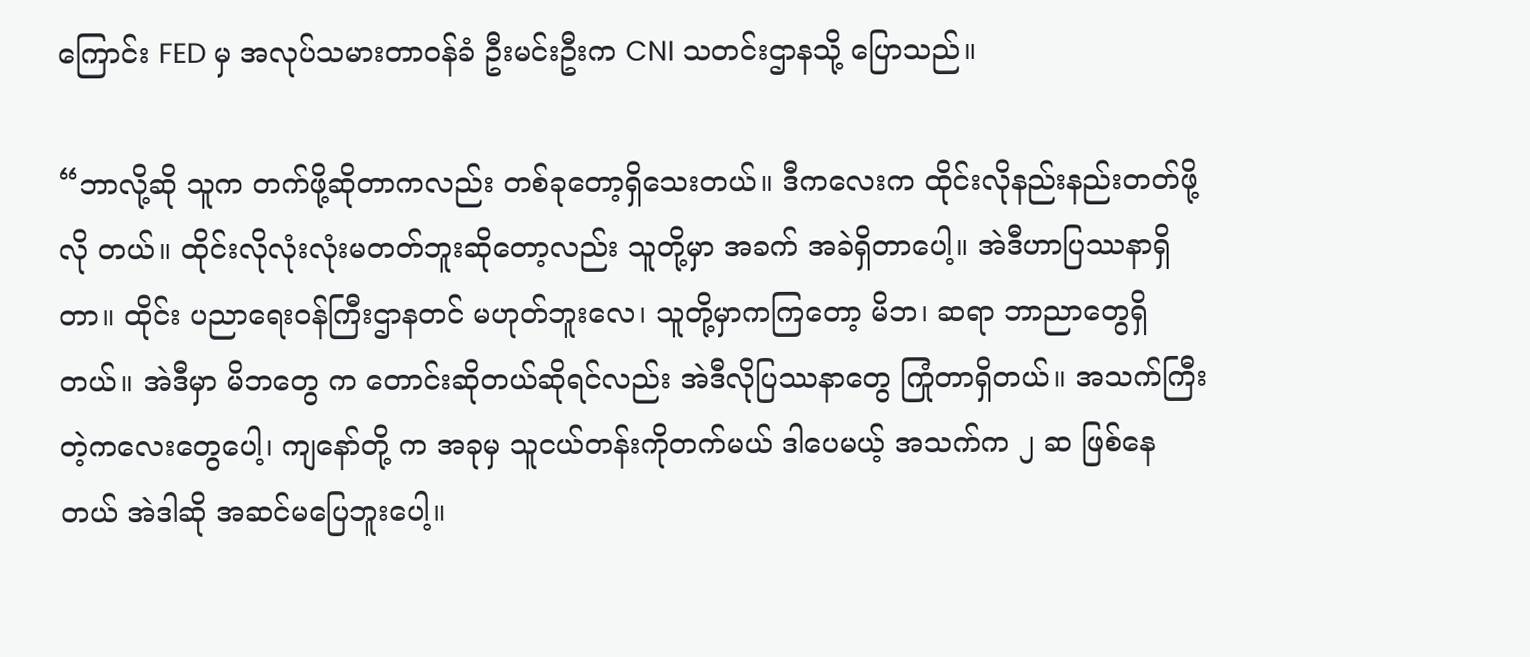ကြောင်း FED မှ အလုပ်သမားတာဝန်ခံ ဦးမင်းဦးက CNI သတင်းဌာနသို့ ပြောသည်။

“ဘာလို့ဆို သူက တက်ဖို့ဆိုတာကလည်း တစ်ခုတော့ရှိသေးတယ်။ ဒီကလေးက ထိုင်းလိုနည်းနည်းတတ်ဖို့ လို တယ်။ ထိုင်းလိုလုံးလုံးမတတ်ဘူးဆိုတော့လည်း သူတို့မှာ အခက် အခဲရှိတာပေါ့။ အဲဒီဟာပြဿနာရှိတာ။ ထိုင်း ပညာရေးဝန်ကြီးဌာနတင် မဟုတ်ဘူးလေ၊ သူတို့မှာကကြတော့ မိဘ၊ ဆရာ ဘာညာတွေရှိတယ်။ အဲဒီမှာ မိဘတွေ က တောင်းဆိုတယ်ဆိုရင်လည်း အဲဒီလိုပြဿနာတွေ ကြုံတာရှိတယ်။ အသက်ကြီးတဲ့ကလေးတွေပေါ့၊ ကျနော်တို့ က အခုမှ သူငယ်တန်းကိုတက်မယ် ဒါပေမယ့် အသက်က ၂ ဆ ဖြစ်နေတယ် အဲဒါဆို အဆင်မပြေဘူးပေါ့။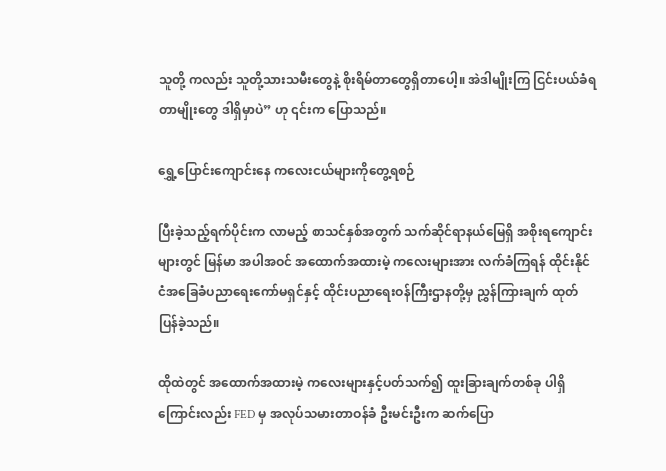သူတို့ ကလည်း သူတို့သားသမီးတွေနဲ့ စိုးရိမ်တာတွေရှိတာပေါ့။ အဲဒါမျိုးကြ ငြင်းပယ်ခံရတာမျိုးတွေ ဒါရှိမှာပဲ” ဟု ၎င်းက ပြောသည်။

ရွှေ့ပြောင်းကျောင်းနေ ကလေးငယ်များကိုတွေ့ရစဉ်

ပြီးခဲ့သည့်ရက်ပိုင်းက လာမည့် စာသင်နှစ်အတွက် သက်ဆိုင်ရာနယ်မြေရှိ အစိုးရကျောင်းများတွင် မြန်မာ အပါအဝင် အထောက်အထားမဲ့ ကလေးများအား လက်ခံကြရန် ထိုင်းနိုင်ငံအခြေခံပညာရေးကော်မရှင်နှင့် ထိုင်းပညာရေးဝန်ကြီးဌာနတို့မှ ညွှန်ကြားချက် ထုတ်ပြန်ခဲ့သည်။

ထိုထဲတွင် အထောက်အထားမဲ့ ကလေးများနှင့်ပတ်သက်၍ ထူးခြားချက်တစ်ခု ပါရှိကြောင်းလည်း FED မှ အလုပ်သမားတာဝန်ခံ ဦးမင်းဦးက ဆက်ပြော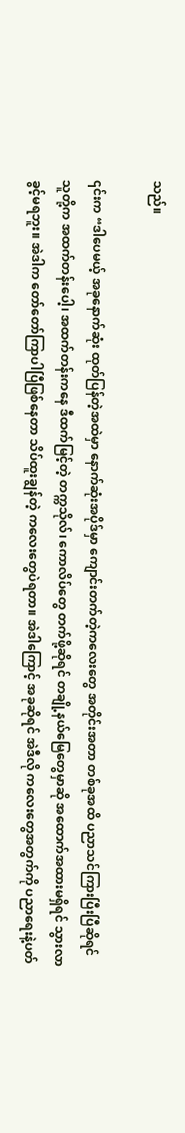သည်။

၎င်းက “ဒါပေမယ့် အခုနောက်ဆုံး ထုတ်ပြန်တဲ့အထဲမှာ နောက်ဆုံးအပိုဒ်မှာ ကျောင်းတက်တဲ့ကလေးတွေ အတိုင်းအတာ တစ်ခုအထိ ပညာသင်ကြားပြီးပြီဆိုရင် သူတို့က အထက်တန်းပေါ့၊ အထက်တန်းကနေ ဒီထက်မြင့်တဲ့ တက္ကသိုလ်၊ ကောလိပ်တွေ တက်ဖို့ဆိုရင် တချို့နယ်မြေတွေမှာဆို အထောက်အထားမရှိရင် သွားလာခွင့်မရဘူး။ အဲဒါက တော်တော်ကြာပါပြီဖြစ်နေတာ သိပ်ထူးချွန်တဲ့ ကလေးတွေပဲရတာ။ အဲဒါကြောင့် အခုဆိုရင် အဲဒီလို ကလေးတွေအတွက်ကို ပညာရေးနဲ့ပတ်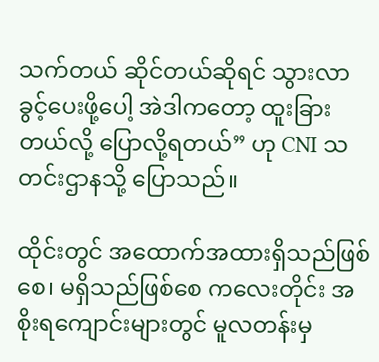သက်တယ် ဆိုင်တယ်ဆိုရင် သွားလာခွင့်ပေးဖို့ပေါ့ အဲဒါကတော့ ထူးခြားတယ်လို့ ပြောလို့ရတယ်” ဟု CNI သတင်းဌာနသို့ ပြောသည်။

ထိုင်းတွင် အထောက်အထားရှိသည်ဖြစ်စေ၊ မရှိသည်ဖြစ်စေ ကလေးတိုင်း အစိုးရကျောင်းများတွင် မူလတန်းမှ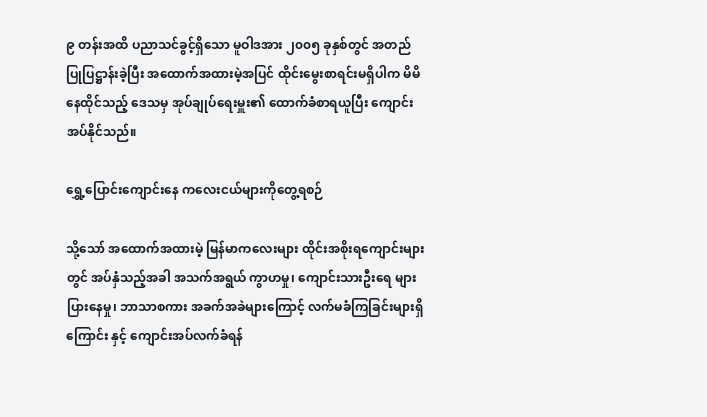၉ တန်းအထိ ပညာသင်ခွင့်ရှိသော မူဝါဒအား ၂၀၀၅ ခုနှစ်တွင် အတည်ပြုပြဋ္ဌာန်းခဲ့ပြီး အထောက်အထားမဲ့အပြင် ထိုင်းမွေးစာရင်းမရှိပါက မိမိနေထိုင်သည့် ဒေသမှ အုပ်ချုပ်ရေးမှူး၏ ထောက်ခံစာရယူပြီး ကျောင်းအပ်နိုင်သည်။

ရွှေ့ပြောင်းကျောင်းနေ ကလေးငယ်များကိုတွေ့ရစဉ်

သို့သော် အထောက်အထားမဲ့ မြန်မာကလေးများ ထိုင်းအစိုးရကျောင်းများတွင် အပ်နှံသည့်အခါ အသက်အရွယ် ကွာဟမှု၊ ကျောင်းသားဦးရေ များပြားနေမှု၊ ဘာသာစကား အခက်အခဲများကြောင့် လက်မခံကြခြင်းများရှိကြောင်း နှင့် ကျောင်းအပ်လက်ခံရန်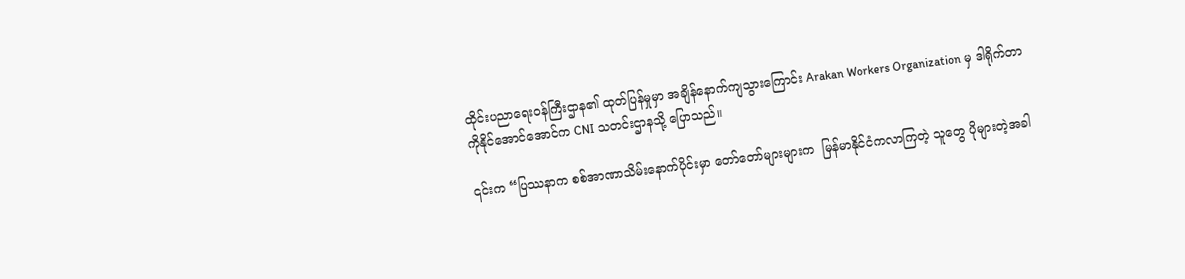ထိုင်းပညာရေးဝန်ကြီးဌာန၏ ထုတ်ပြန်မှုမှာ အချိန်နောက်ကျသွားကြောင်း Arakan Workers Organization မှ ဒါရိုက်တာ ကိုနိုင်အောင်အောင်က CNI သတင်းဌာနသို့ ပြောသည်။

၎င်းက “ပြဿနာက စစ်အာဏာသိမ်းနောက်ပိုင်းမှာ တော်တော်များများက  မြန်မာနိုင်ငံကလာကြတဲ့ သူတွေ ပိုများတဲ့အခါ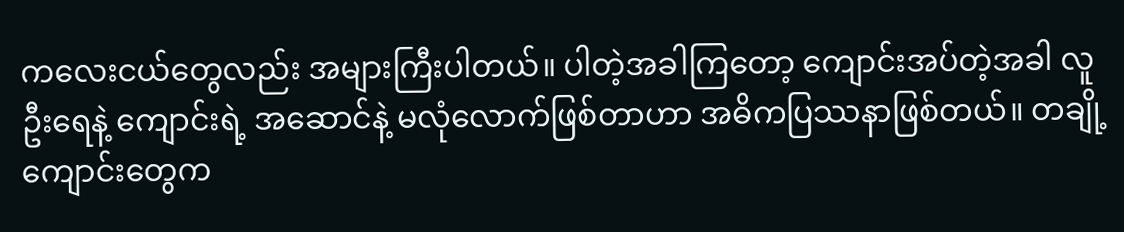ကလေးငယ်တွေလည်း အများကြီးပါတယ်။ ပါတဲ့အခါကြတော့ ကျောင်းအပ်တဲ့အခါ လူဦးရေနဲ့ ကျောင်းရဲ့ အဆောင်နဲ့ မလုံလောက်ဖြစ်တာဟာ အဓိကပြဿနာဖြစ်တယ်။ တချို့ကျောင်းတွေက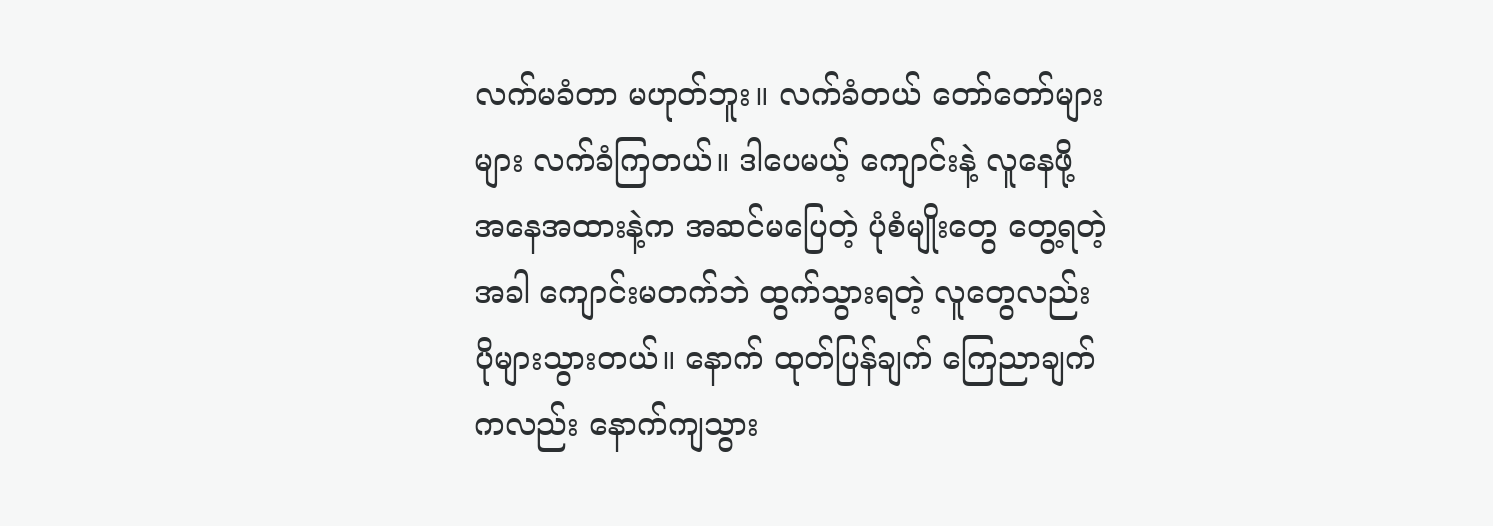လက်မခံတာ မဟုတ်ဘူး။ လက်ခံတယ် တော်တော်များများ လက်ခံကြတယ်။ ဒါပေမယ့် ကျောင်းနဲ့ လူနေဖို့ အနေအထားနဲ့က အဆင်မပြေတဲ့ ပုံစံမျိုးတွေ တွေ့ရတဲ့အခါ ကျောင်းမတက်ဘဲ ထွက်သွားရတဲ့ လူတွေလည်း ပိုများသွားတယ်။ နောက် ထုတ်ပြန်ချက် ကြေညာချက်ကလည်း နောက်ကျသွား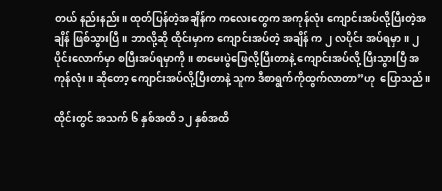တယ် နည်းနည်း။ ထုတ်ပြန်တဲ့အချိန်က ကလေးတွေက အကုန်လုံး ကျောင်းအပ်လို့ပြီးတဲ့အချိန် ဖြစ်သွားပြီ။ ဘာလို့ဆို ထိုင်းမှာက ကျောင်းအပ်တဲ့ အချိန် က ၂ လပိုင်း အပ်ရမှာ။ ၂ ပိုင်းလောက်မှာ စပြီးအပ်ရမှာကို။ စာမေးပွဲဖြေလို့ပြီးတာနဲ့ ကျောင်းအပ်လို့ ပြီးသွားပြီ အကုန်လုံး။ ဆိုတော့ ကျောင်းအပ်လို့ပြီးတာနဲ့ သူက ဒီစာရွက်ကိုထွက်လာတာ”ဟု  ပြောသည်။

ထိုင်းတွင် အသက် ၆ နှစ်အထိ ၁၂ နှစ်အထိ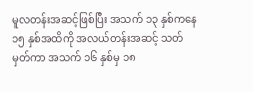မူလတန်းအဆင့်ဖြစ်ပြီး အသက် ၁၃ နှစ်ကနေ ၁၅ နှစ်အထိကို အလယ်တန်းအဆင့် သတ်မှတ်ကာ အသက် ၁၆ နှစ်မှ ၁၈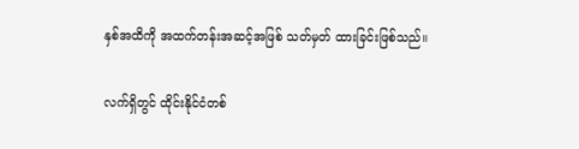နှစ်အထိကို အထက်တန်းအဆင့်အဖြစ် သတ်မှတ် ထားခြင်းဖြစ်သည်။

လက်ရှိတွင် ထိုင်းနိုင်ငံတစ်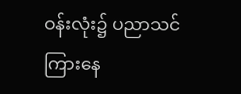ဝန်းလုံး၌ ပညာသင်ကြားနေ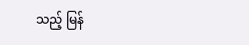သည့် မြန်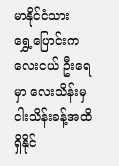မာနိုင်ငံသား ရွှေ့ပြောင်းကလေးငယ် ဦးရေမှာ လေးသိန်းမှ ငါးသိန်းခန့်အထိ ရှိနိုင်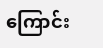ကြောင်း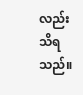လည်း သိရသည်။